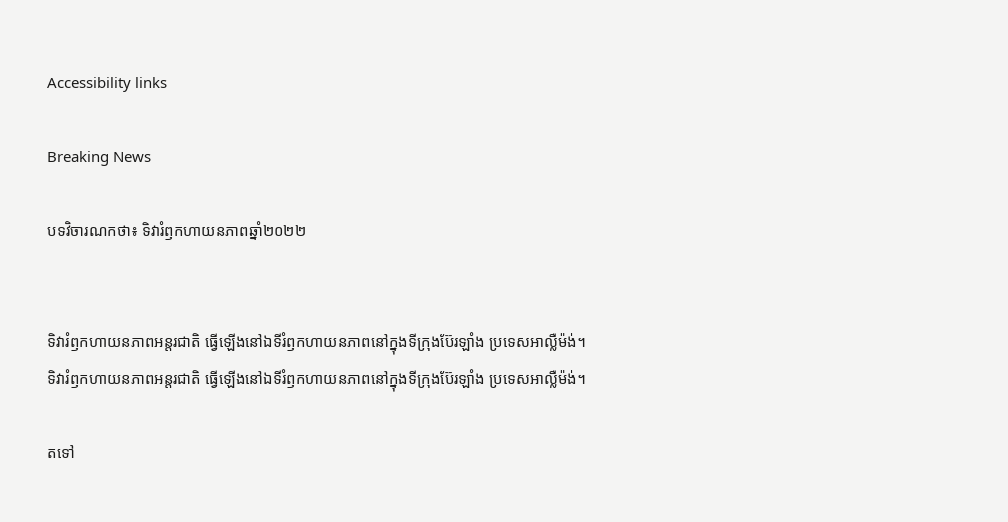Accessibility links

Breaking News

បទវិចារណកថា៖ ទិវារំឭកហាយនភាពឆ្នាំ២០២២


ទិវារំឭកហាយនភាពអន្តរជាតិ ធ្វើឡើងនៅឯទីរំឭកហាយនភាពនៅក្នុងទីក្រុងប៊ែរឡាំង ប្រទេសអាល្លឺម៉ង់។
ទិវារំឭកហាយនភាពអន្តរជាតិ ធ្វើឡើងនៅឯទីរំឭកហាយនភាពនៅក្នុងទីក្រុងប៊ែរឡាំង ប្រទេសអាល្លឺម៉ង់។

តទៅ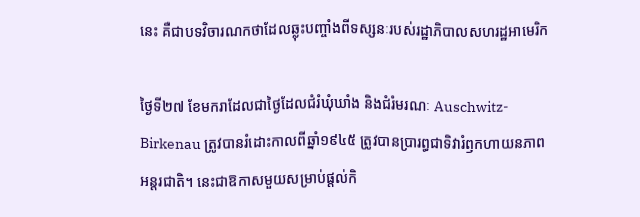នេះ គឺជាបទវិចារណកថាដែលឆ្លុះបញ្ចាំងពីទស្សនៈរបស់រដ្ឋាភិបាលសហរដ្ឋអាមេរិក

ថ្ងៃទី២៧ ខែមករាដែលជាថ្ងៃដែលជំរំឃុំឃាំង និងជំរំមរណៈ Auschwitz-Birkenau ត្រូវបានរំដោះកាលពីឆ្នាំ១៩៤៥ ត្រូវបានប្រារព្ធជាទិវារំឭកហាយនភាពអន្តរជាតិ។ នេះជាឱកាសមួយសម្រាប់ផ្តល់កិ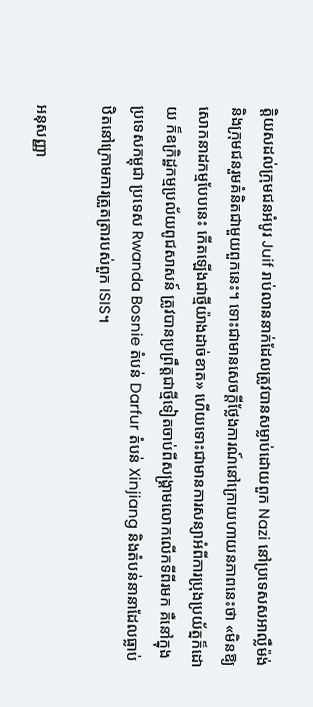ត្តិយសដល់ក្រុមជនអំបូរ Juif រាប់លាននាក់ដែលត្រូវបានសម្លាប់ដោយពួក Nazi នៅប្រទេសសអាល្លឺម៉ង់ និងក្រុមជនរួមគំនិតជាមួយពួកនេះ។ ទោះជាមានសេចក្តីថ្លែងការណ៍នៅក្រោយហាយនភាពនេះថា «មិនឱ្យសោកនាដកម្មបែបនេះ កើតឡើងជាថ្មីយ៉ាងដាច់ខាត» ហើយទោះជាមានការសន្យាអំពីការប្រុងប្រយ័ត្នក៏ដោយ ក៏ឧក្រិដ្ឋកម្មប្រល័យពូជសាសន៍ ត្រូវបានប្រព្រឹត្តជាថ្មីទៀតចាប់ពីសង្គ្រាមលោកលើកទីពីរមក គឺនៅក្នុងប្រទេសកម្ពុជា ប្រទេស Rwanda Bosnie តំបន់ Darfur តំបន់ Xinjiang និងតំបន់នានាដែលធ្លាប់ឋិតនៅក្រោមការត្រួតត្រារបស់ពួក ISIS។

អនុសញ្ញា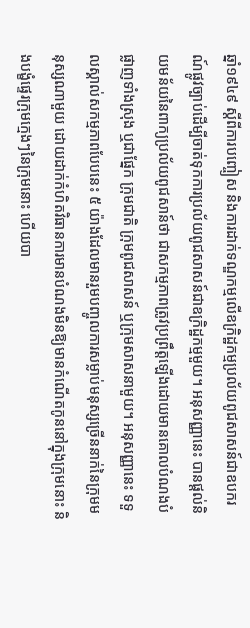ឆ្នាំ១៩៤៩ ស្តីពីការបញ្ចៀស និងការដាក់ទណ្ឌកម្មលើឧក្រិដ្ឋកម្មប្រល័យពូជសាសន៍ជាឧបករណ៍ផ្លូវច្បាប់ដើម្បីចាត់ទុកការប្រល័យពូជសាសន៍ជាឧក្រិដ្ឋកម្មមួយ។ អនុសញ្ញានេះ បានផ្តល់និយមន័យនៃពាក្យប្រល័យពូជសាន៍ថា ជាសកម្មភាពត្រូវប្រព្រឹត្តឡើងដោយមានគោលបំណងបំផ្លាញទាំងស្រុង ឬជាផ្នែក ក្រុមជាតិ ក្រុមពូជសាសន៍ ឬក្រុមសាសនាមួយ។ អនុសញ្ញានេះ ទទួលស្គាល់សកម្មភាពបែបនេះ ៥ យ៉ាងដែលមានរួមបញ្ចូលការសម្លាប់មនុស្សច្រើននាក់នៃក្រុមមនុស្សណាមួយ ដោយដាក់កំហិតវិធានការមានបំណងមិនឱ្យមានកំណើតកូននៅក្នុងក្រុមនោះ និងបង្ខំផ្ទេរក្រុមក្មេងៗនៃក្រុមនោះ ហើយបា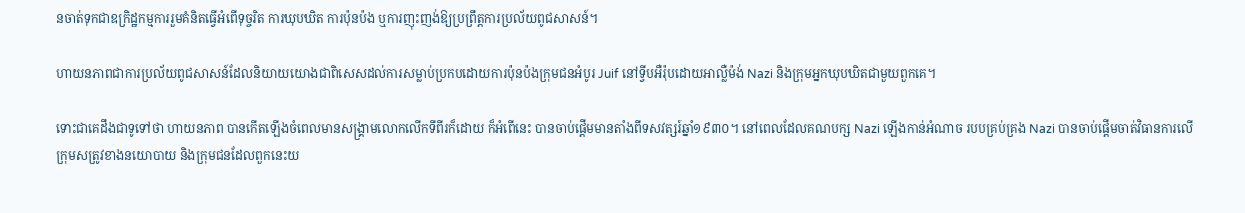នចាត់ទុកជាឧក្រិដ្ឋកម្មការរួមគំនិតធ្វើអំពើទុច្ចរិត ការឃុបឃិត ការប៉ុនប៉ង ឬការញុះញង់ឱ្យប្រព្រឹត្តការប្រល័យពូជសាសន៍។

ហាយនភាពជាការប្រល័យពូជសាសន៍ដែលនិយាយយោងជាពិសេសដល់ការសម្លាប់ប្រកបដោយការប៉ុនប៉ងក្រុមជនអំបូរ Juif នៅទ្វីបអឺរ៉ុបដោយអាល្លឺម៉ង់ Nazi និងក្រុមអ្នកឃុបឃិតជាមួយពួកគេ។

ទោះជាគេដឹងជាទូទៅថា ហាយនភាព បានកើតឡើងចំពេលមានសង្គ្រាមលោកលើកទីពីរក៏ដោយ ក៏អំពើនេះ បានចាប់ផ្តើមមានតាំងពីទសវត្សរ៍ឆ្នាំ១៩៣០។ នៅពេលដែលគណបក្ស Nazi ឡើងកាន់អំណាច របបគ្រប់គ្រង Nazi បានចាប់ផ្តើមចាត់វិធានការលើក្រុមសត្រូវខាងនយោបាយ និងក្រុមជនដែលពួកនេះយ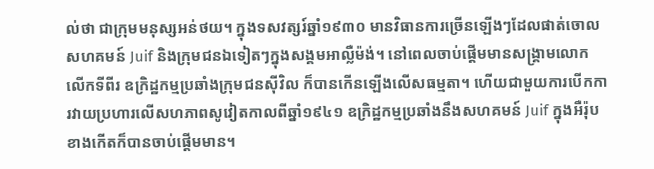ល់ថា ជាក្រុមមនុស្សអន់ថយ។ ក្នុងទសវត្សរ៍ឆ្នាំ១៩៣០ មានវិធានការច្រើនឡើងៗដែលផាត់ចោលសហគមន៍ Juif និងក្រុមជនឯទៀតៗក្នុងសង្គមអាល្លឺម៉ង់។ នៅពេលចាប់ផ្តើមមានសង្គ្រាមលោកលើកទីពីរ ឧក្រិដ្ឋកម្មប្រឆាំងក្រុមជនស៊ីវិល ក៏បានកើនឡើងលើសធម្មតា។ ហើយជាមួយការបើកការវាយប្រហារលើសហភាពសូវៀតកាលពីឆ្នាំ១៩៤១ ឧក្រិដ្ឋកម្មប្រឆាំងនឹងសហគមន៍ Juif ក្នុងអឺរ៉ុបខាងកើតក៏បានចាប់ផ្តើមមាន។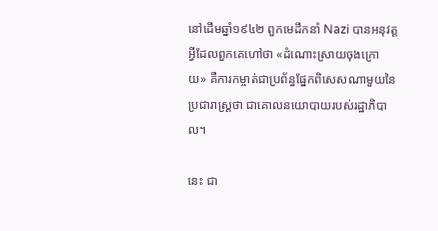នៅដើមឆ្នាំ១៩៤២ ពួកមេដឹកនាំ Nazi បានអនុវត្តអ្វីដែលពួកគេហៅថា «ដំណោះស្រាយចុងក្រោយ» គឺការកម្ចាត់ជាប្រព័ន្ធផ្នែកពិសេសណាមួយនៃប្រជារាស្ត្រថា ជាគោលនយោបាយរបស់រដ្ឋាភិបាល។

នេះ ជា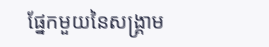ផ្នែកមួយនៃសង្គ្រាម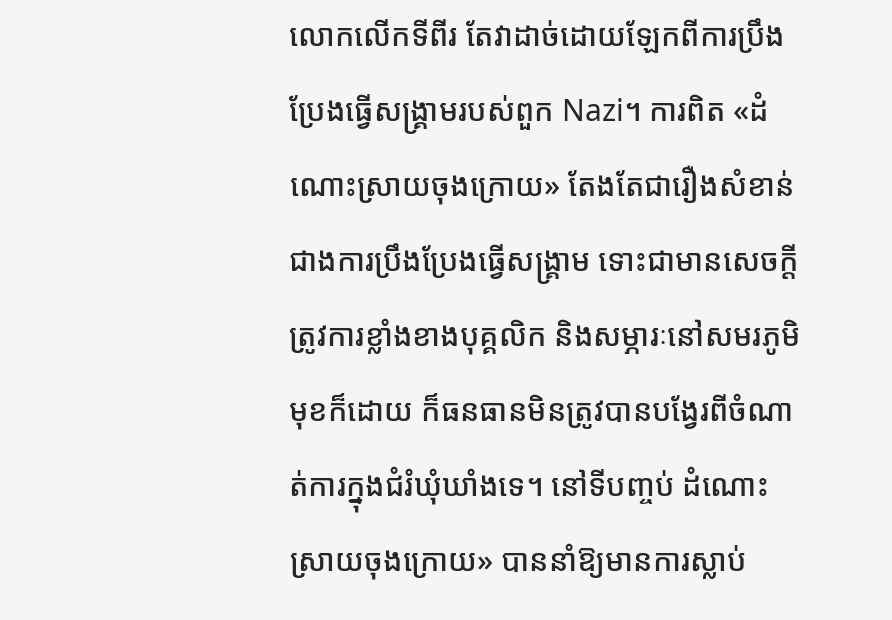លោកលើកទីពីរ តែវាដាច់ដោយឡែកពីការប្រឹងប្រែងធ្វើសង្គ្រាមរបស់ពួក Nazi។ ការពិត «ដំណោះស្រាយចុងក្រោយ» តែងតែជារឿងសំខាន់ជាងការប្រឹងប្រែងធ្វើសង្គ្រាម ទោះជាមានសេចក្តីត្រូវការខ្លាំងខាងបុគ្គលិក និងសម្ភារៈនៅសមរភូមិមុខក៏ដោយ ក៏ធនធានមិនត្រូវបានបង្វែរពីចំណាត់ការក្នុងជំរំឃុំឃាំងទេ។ នៅទីបញ្ចប់ ដំណោះស្រាយចុងក្រោយ» បាននាំឱ្យមានការស្លាប់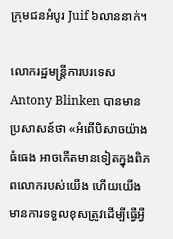ក្រុមជនអំបូរ Juif ៦លាននាក់។

លោករដ្ឋមន្ត្រីការបរទេស Antony Blinken បានមានប្រសាសន៍ថា «អំពើបិសាចយ៉ាងធំធេង អាចកើតមានទៀតក្នុងពិភពលោករបស់យើង ហើយយើងមានការទទួលខុសត្រូវដើម្បីធ្វើអ្វី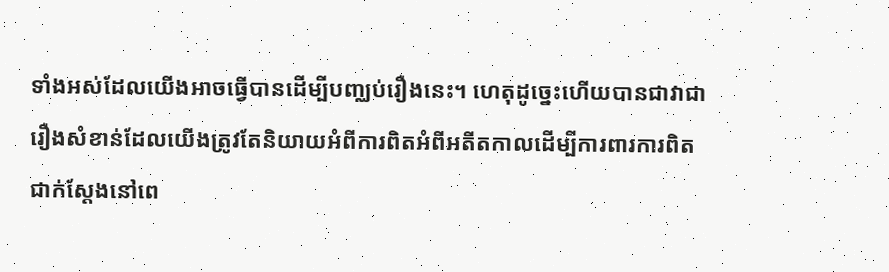ទាំងអស់ដែលយើងអាចធ្វើបានដើម្បីបញ្ឈប់រឿងនេះ។ ហេតុដូច្នេះហើយបានជាវាជារឿងសំខាន់ដែលយើងត្រូវតែនិយាយអំពីការពិតអំពីអតីតកាលដើម្បីការពារការពិតជាក់ស្តែងនៅពេ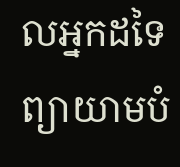លអ្នកដទៃព្យាយាមបំ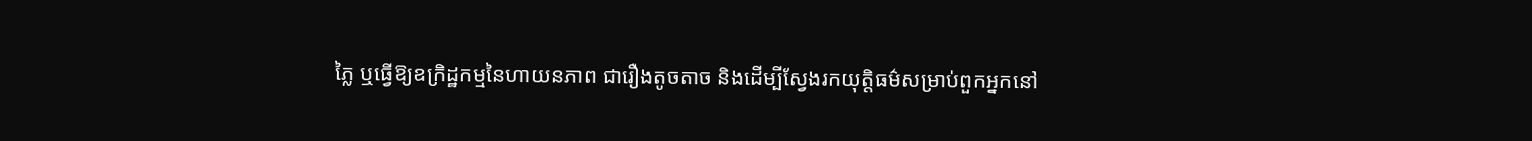ភ្លៃ ឬធ្វើឱ្យឧក្រិដ្ឋកម្មនៃហាយនភាព ជារឿងតូចតាច និងដើម្បីស្វែងរកយុត្តិធម៌សម្រាប់ពួកអ្នកនៅ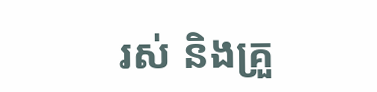រស់ និងគ្រួ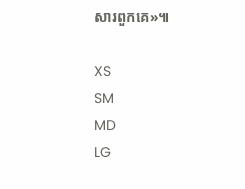សារពួកគេ»៕

XS
SM
MD
LG